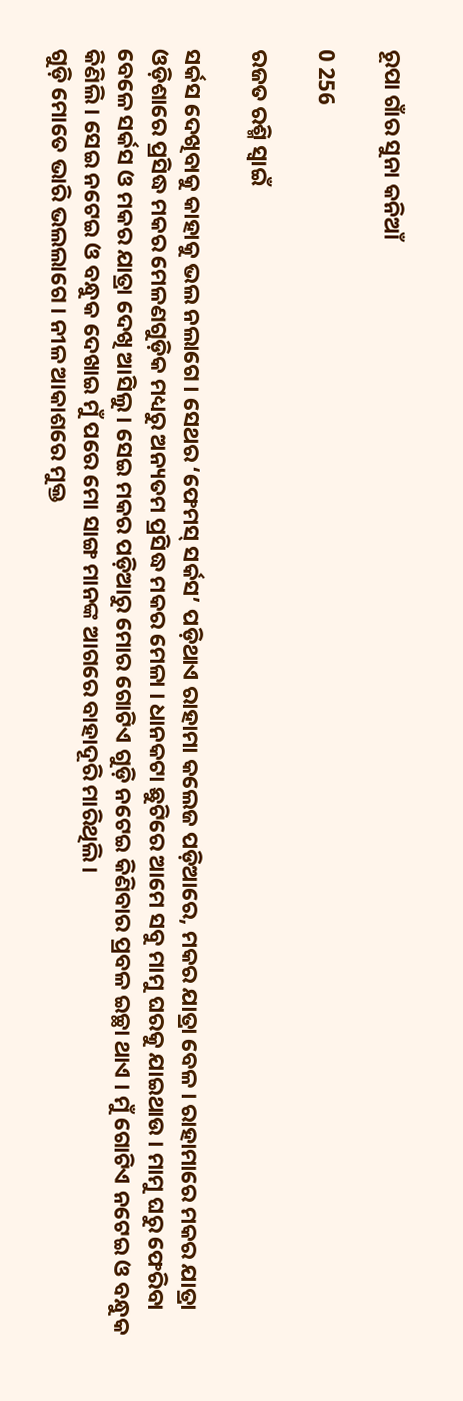ରୂପା ଗାଁର ସୁନା କନିଆଁ

0 256

ରଜତ ରଶ୍ମି ସ୍ୱାଇଁ

ସର୍କସ ଦେଖିବାକୁ କାହାକୁ ଭଲ ନଲାଗେ । ସେଥର ‘ଫେମସ୍‌ ସର୍କସ’ ପଡ଼ିଥାଏ ରାହାମା କଲେଜ ପଡ଼ିଆରେ, ମକର ଯାତ୍ରା ବେଳ । ରାହାମାରେ ମକର ଯାତ୍ରା ଓଡ଼ିଶାରେ ପ୍ରସିଦ୍ଧ ମକର ମେଳଣଗୁଡ଼ିକ ମଧ୍ୟରୁ ଅନ୍ୟତମ ପ୍ରସିଦ୍ଧ ମକର ମେଳା । ଧାନକଟା ଛୁଟିରେ ଆମେ ସବୁ ମାମୁ ଘରକୁ ଯାଇଥାଉ । ମାମୁ ଘରୁ ଫେରିବା ବେଳେ ସର୍କସ ଓ ମକର ଯାତ୍ରା ଦେଖି ଆସିଲୁ । ସେଇ ମକର ପଡ଼ିଆରୁ ମୋର ଗୋଟିଏ ଗୁଡ଼ି ନଟେଇ କିଣିବାର ପ୍ରବଳ ଇଚ୍ଛା ଥାଏ । ମୁଁ ଗୋଟିଏ ନଟେଇ ଓ ବନ୍ଧୁକ କିଣିଲି । ସେଇ ନଟେଇ ଓ ବନ୍ଧୁକ ଦେଖାଇ ମୁଁ ପରେ ମୋ ସାଙ୍ଗ ମାନଙ୍କ ଆଗରେ ବାହାଦୂରି ମାରିଥିଲି ।
ଗୁଡ଼ି ମୋତେ ଭାରି ଭଲଲାଗେ । ନୀଳ ଆକାଶରେ ମୁକ୍ତ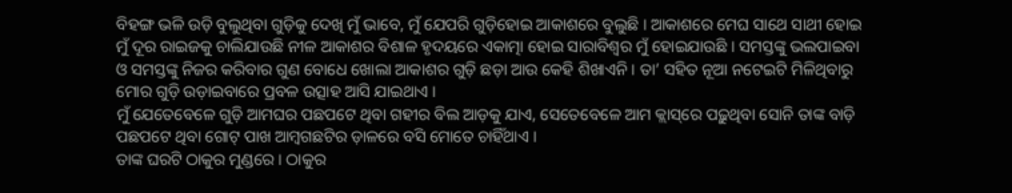ବିହଙ୍ଗ ଭଳି ଉଡ଼ି ବୁଲୁଥିବା ଗୁଡ଼ିକୁ ଦେଖି ମୁଁ ଭାବେ, ମୁଁ ଯେପରି ଗୁଡ଼ିହୋଇ ଆକାଶରେ ବୁଲୁଛି । ଆକାଶରେ ମେଘ ସାଥେ ସାଥୀ ହୋଇ ମୁଁ ଦୂର ରାଇଜକୁ ଚାଲିଯାଉଛି ନୀଳ ଆକାଶର ବିଶାଳ ହୃଦୟରେ ଏକାତ୍ମା ହୋଇ ସାରାବିଶ୍ୱର ମୁଁ ହୋଇଯାଉଛି । ସମସ୍ତଙ୍କୁ ଭଲପାଇବା ଓ ସମସ୍ତଙ୍କୁ ନିଜର କରିବାର ଗୁଣ ବୋଧେ ଖୋଲା ଆକାଶର ଗୁଡ଼ି ଛଡ଼ା ଆଉ କେହି ଶିଖାଏନି । ତା’ ସହିତ ନୂଆ ନଟେଇଟି ମିଳିଥିବାରୁ ମୋର ଗୁଡ଼ି ଉଡ଼ାଇବାରେ ପ୍ରବଳ ଉତ୍ସାହ ଆସି ଯାଇଥାଏ ।
ମୁଁ ଯେତେବେଳେ ଗୁଡ଼ି ଆମଘର ପଛପଟେ ଥିବା ଗହୀର ବିଲ ଆଡ଼କୁ ଯାଏ, ସେତେବେଳେ ଆମ କ୍ଲାସ୍‌ରେ ପଢ଼ୁଥିବା ସୋନି ତାଙ୍କ ବାଡ଼ି ପଛପଟେ ଥିବା ଗୋଟ୍‌ ପାଖ ଆମ୍ବଗଛଟିର ଡ଼ାଳରେ ବସି ମୋତେ ଚାହିଁଥାଏ ।
ତାଙ୍କ ଘରଟି ଠାକୁର ମୁଣ୍ଡରେ । ଠାକୁର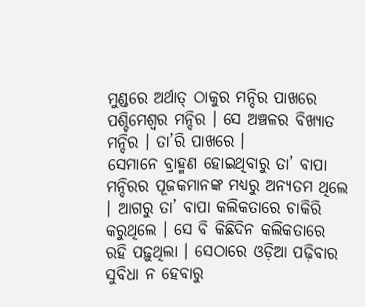ମୁଣ୍ଡରେ ଅର୍ଥାତ୍‌ ଠାକୁର ମନ୍ଦିର ପାଖରେ ପଶ୍ଚିମେଶ୍ୱର ମନ୍ଦିର । ସେ ଅଞ୍ଚଳର ବିଖ୍ୟାତ ମନ୍ଦିର । ତା’ରି ପାଖରେ ।
ସେମାନେ ବ୍ରାହ୍ମଣ ହୋଇଥିବାରୁ ତା’ ବାପା ମନ୍ଦିରର ପୂଜକମାନଙ୍କ ମଧ୍ୟରୁ ଅନ୍ୟତମ ଥିଲେ । ଆଗରୁ ତା’ ବାପା କଲିକତାରେ ଚାକିରି କରୁଥିଲେ । ସେ ବି କିଛିଦିନ କଲିକତାରେ ରହି ପଢ଼ୁଥିଲା । ସେଠାରେ ଓଡ଼ିଆ ପଢ଼ିବାର ସୁବିଧା ନ ହେବାରୁ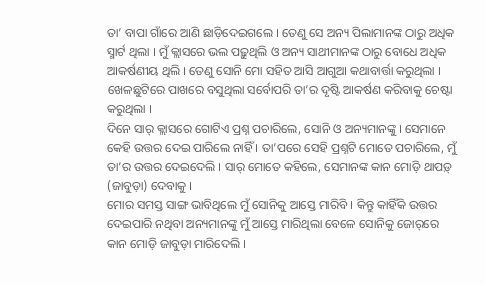ତା’ ବାପା ଗାଁରେ ଆଣି ଛାଡ଼ିଦେଇଗଲେ । ତେଣୁ ସେ ଅନ୍ୟ ପିଲାମାନଙ୍କ ଠାରୁ ଅଧିକ ସ୍ମାର୍ଟ ଥିଲା । ମୁଁ କ୍ଲାସରେ ଭଲ ପଢ଼ୁଥିଲି ଓ ଅନ୍ୟ ସାଥୀମାନଙ୍କ ଠାରୁ ବୋଧେ ଅଧିକ ଆକର୍ଷଣୀୟ ଥିଲି । ତେଣୁ ସୋନି ମୋ ସହିତ ଆସି ଆଗୁଆ କଥାବାର୍ତ୍ତା କରୁଥିଲା । ଖେଳଛୁଟିରେ ପାଖରେ ବସୁଥିଲା ସର୍ବୋପରି ତା’ର ଦୃଷ୍ଟି ଆକର୍ଷଣ କରିବାକୁ ଚେଷ୍ଟା କରୁଥିଲା ।
ଦିନେ ସାର୍‌ କ୍ଲାସରେ ଗୋଟିଏ ପ୍ରଶ୍ନ ପଚାରିଲେ, ସୋନି ଓ ଅନ୍ୟମାନଙ୍କୁ । ସେମାନେ କେହି ଉତ୍ତର ଦେଇ ପାରିଲେ ନାହିଁ । ତା’ପରେ ସେହି ପ୍ରଶ୍ନଟି ମୋତେ ପଚାରିଲେ, ମୁଁ ତା’ର ଉତ୍ତର ଦେଇଦେଲି । ସାର୍‌ ମୋତେ କହିଲେ, ସେମାନଙ୍କ କାନ ମୋଡ଼ି ଥାପଡ଼୍‌ (ଜାବୁଡ଼ା) ଦେବାକୁ ।
ମୋର ସମସ୍ତ ସାଙ୍ଗ ଭାବିଥିଲେ ମୁଁ ସୋନିକୁ ଆସ୍ତେ ମାରିବି । କିନ୍ତୁ କାହିଁକି ଉତ୍ତର ଦେଇପାରି ନଥିବା ଅନ୍ୟମାନଙ୍କୁ ମୁଁ ଆସ୍ତେ ମାରିଥିଲା ବେଳେ ସୋନିକୁ ଜୋର୍‌ରେ କାନ ମୋଡ଼ି ଜାବୁଡ଼ା ମାରିଦେଲି ।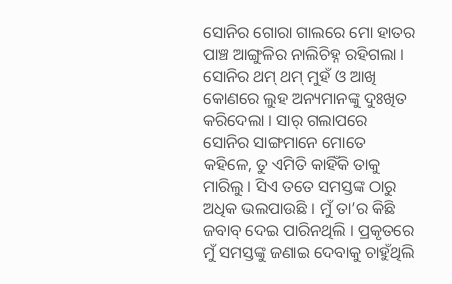ସୋନିର ଗୋରା ଗାଲରେ ମୋ ହାତର ପାଞ୍ଚ ଆଙ୍ଗୁଳିର ନାଲିଚିହ୍ନ ରହିଗଲା ।
ସୋନିର ଥମ୍‌ ଥମ୍‌ ମୁହଁ ଓ ଆଖି କୋଣରେ ଲୁହ ଅନ୍ୟମାନଙ୍କୁ ଦୁଃଖିତ କରିଦେଲା । ସାର୍‌ ଗଲାପରେ ସୋନିର ସାଙ୍ଗମାନେ ମୋତେ କହିଳେ, ତୁ ଏମିତି କାହିଁକି ତାକୁ ମାରିଲୁ । ସିଏ ତତେ ସମସ୍ତଙ୍କ ଠାରୁ ଅଧିକ ଭଲପାଉଛି । ମୁଁ ତା’ର କିଛି ଜବାବ୍‌ ଦେଇ ପାରିନଥିଲି । ପ୍ରକୃତରେ ମୁଁ ସମସ୍ତଙ୍କୁ ଜଣାଇ ଦେବାକୁ ଚାହୁଁଥିଲି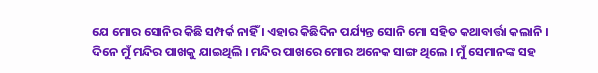ଯେ ମୋର ସୋନିର କିଛି ସମ୍ପର୍କ ନାହିଁ । ଏହାର କିଛିଦିନ ପର୍ଯ୍ୟନ୍ତ ସୋନି ମୋ ସହିତ କଥାବାର୍ତ୍ତା କଲାନି ।
ଦିନେ ମୁଁ ମନ୍ଦିର ପାଖକୁ ଯାଇଥିଲି । ମନ୍ଦିର ପାଖରେ ମୋର ଅନେକ ସାଙ୍ଗ ଥିଲେ । ମୁଁ ସେମାନଙ୍କ ସହ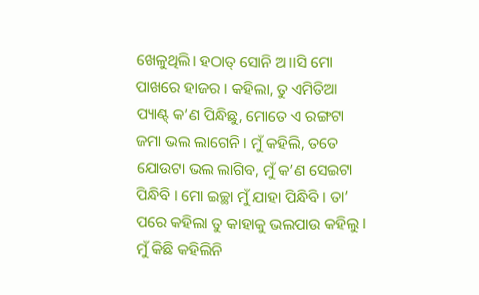ଖେଳୁଥିଲି। ହଠାତ୍‌ ସୋନି ଅ।।ସି ମୋ ପାଖରେ ହାଜର । କହିଲା, ତୁ ଏମିତିଆ ପ୍ୟାଣ୍ଟ୍‌ କ’ଣ ପିନ୍ଧିଛୁ, ମୋତେ ଏ ରଙ୍ଗଟା ଜମା ଭଲ ଲାଗେନି । ମୁଁ କହିଲି, ତତେ ଯୋଉଟା ଭଲ ଲାଗିବ, ମୁଁ କ’ଣ ସେଇଟା ପିନ୍ଧିବି । ମୋ ଇଚ୍ଛା ମୁଁ ଯାହା ପିନ୍ଧିବି । ତା’ ପରେ କହିଲା ତୁ କାହାକୁ ଭଲପାଉ କହିଲୁ । ମୁଁ କିଛି କହିଲିନି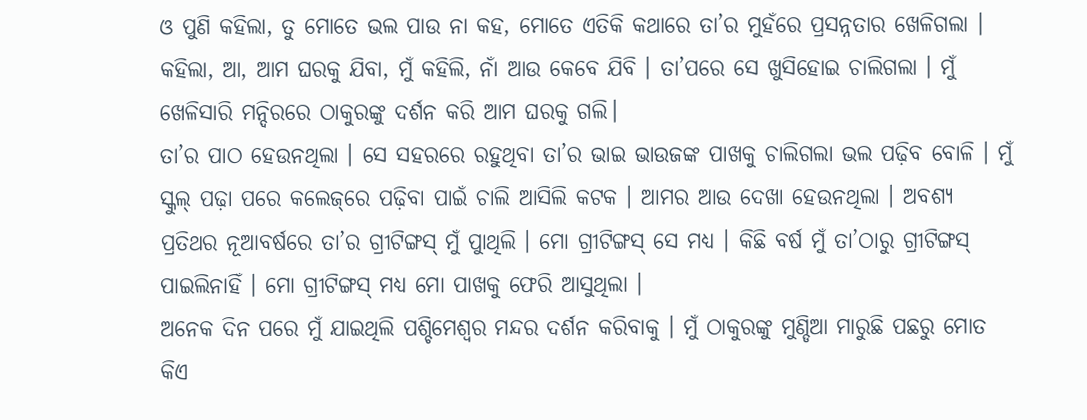ଓ ପୁଣି କହିଲା, ତୁ ମୋତେ ଭଲ ପାଉ ନା କହ, ମୋତେ ଏତିକି କଥାରେ ତା’ର ମୁହଁରେ ପ୍ରସନ୍ନତାର ଖେଳିଗଲା । କହିଲା, ଆ, ଆମ ଘରକୁ ଯିବା, ମୁଁ କହିଲି, ନାଁ ଆଉ କେବେ ଯିବି । ତା’ପରେ ସେ ଖୁସିହୋଇ ଚାଲିଗଲା । ମୁଁ ଖେଳିସାରି ମନ୍ଦିରରେ ଠାକୁରଙ୍କୁ ଦର୍ଶନ କରି ଆମ ଘରକୁ ଗଲି।
ତା’ର ପାଠ ହେଉନଥିଲା । ସେ ସହରରେ ରହୁଥିବା ତା’ର ଭାଇ ଭାଉଜଙ୍କ ପାଖକୁ ଚାଲିଗଲା ଭଲ ପଢ଼ିବ ବୋଳି । ମୁଁ ସ୍କୁଲ୍‌ ପଢ଼ା ପରେ କଲେଜ୍‌ରେ ପଢ଼ିବା ପାଇଁ ଚାଲି ଆସିଲି କଟକ । ଆମର ଆଉ ଦେଖା ହେଉନଥିଲା । ଅବଶ୍ୟ ପ୍ରତିଥର ନୂଆବର୍ଷରେ ତା’ର ଗ୍ରୀଟିଙ୍ଗସ୍‌ ମୁଁ ପାୁଥିଲି । ମୋ ଗ୍ରୀଟିଙ୍ଗସ୍‌ ସେ ମଧ୍ୟ । କିଛି ବର୍ଷ ମୁଁ ତା’ଠାରୁ ଗ୍ରୀଟିଙ୍ଗସ୍‌ ପାଇଲିନାହିଁ । ମୋ ଗ୍ରୀଟିଙ୍ଗସ୍‌ ମଧ୍ୟ ମୋ ପାଖକୁ ଫେରି ଆସୁଥିଲା ।
ଅନେକ ଦିନ ପରେ ମୁଁ ଯାଇଥିଲି ପଶ୍ଚିମେଶ୍ୱର ମନ୍ଦର ଦର୍ଶନ କରିବାକୁ । ମୁଁ ଠାକୁରଙ୍କୁ ମୁଣ୍ଡିଆ ମାରୁଛି ପଛରୁ ମୋତ କିଏ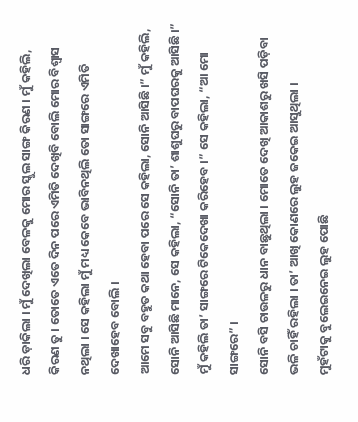ଧରି ଡ଼ାକିଲା । ମୁଁ ଦେଖିଲା ବେଳକୁ ମୋର ସ୍କୁଲ ସାଙ୍ଗ କିରଣ । ମୁଁ କହିଲି, କିରଣ ତୁ । ତୋତେ ଏତେ ଦିନ ପରେ ଏମିତି ଦେଖିବି ବୋଲି ମୋର ବିଶ୍ୱାସ ନଥିଲା । ସେ କହିଲା ମୁଁ ମଧ୍ୟ କେବେ ଭାବିନଥିଲି ତୋ ସାଙ୍ଗରେ ଏମିତି ଦେଖାହେବ ବୋଲି ।
ଆମେ ସବୁ ବହୁତ କଥା ହେବା ପରେ ସେ କହିଲା, ସୋନି ଆସିଛି ।” ମୁଁ କହିଲି, ସୋନି ଆସିଛି ମାନେ, ସେ କହିଲା, “ସୋନି ତା’ ଶାଶୁଘରୁ ବାପଘରକୁ ଆସିଛି ।” ମୁଁ କହିଲି ତା’ ସାଙ୍ଗରେ ଟିକେଦେଖା କରିହେବ ।” ସେ କହିଲା, “ଆ ମୋ ସାଙ୍ଗରେ” ।
ସୋନି ବସି ଚାଉଳରୁ ଧାନ ବାଛୁଥିଲା । ମୋତେ ଦେଖି ଆକାଶରୁ ଖସି ପଡ଼ିବା ଭଳି ଚାହିଁ ରହିଲା । ତା’ ଆଖି କୋଣରେ ଲୁହ ଜକେଇ ଆସୁଥିଲା ।
ମୁହଁଟାକୁ ବୁଲେଇନେଇ ଲୁହ ପୋଛି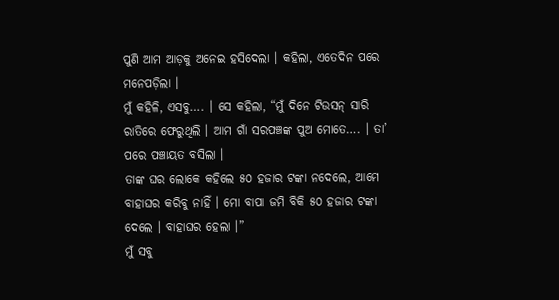ପୁଣି ଆମ ଆଡ଼କୁ ଅନେଇ ହସିଦେଲା । କହିଲା, ଏତେଦିନ ପରେ ମନେପଡ଼ିଲା ।
ମୁଁ କହିଳି, ଏସବୁ…. । ସେ କହିଲା, “ମୁଁ ଦିନେ ଟିଉସନ୍‌ ସାରି ରାତିରେ ଫେରୁଥିଲି । ଆମ ଗାଁ ସରପଞ୍ଚଙ୍କ ପୁଅ ମୋତେ…. । ତା’ ପରେ ପଞ୍ଚାୟତ ବସିଲା ।
ତାଙ୍କ ଘର ଲୋକେ କହିଲେ ୫୦ ହଜାର ଟଙ୍କା ନଦେଲେ, ଆମେ ବାହାଘର କରିବୁ ନାହିଁ । ମୋ ବାପା ଜମି ବିକି ୫୦ ହଜାର ଟଙ୍କା ଦେଲେ । ବାହାଘର ହେଲା ।”
ମୁଁ ସବୁ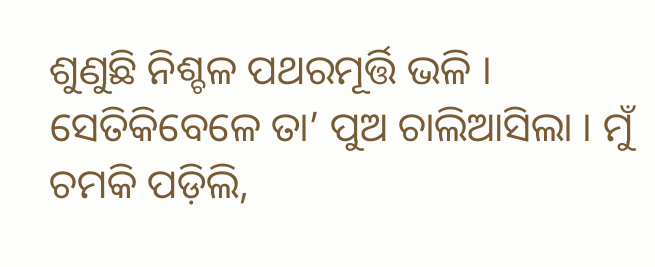ଶୁଣୁଛି ନିଶ୍ଚଳ ପଥରମୂର୍ତ୍ତି ଭଳି । ସେତିକିବେଳେ ତା’ ପୁଅ ଚାଲିଆସିଲା । ମୁଁ ଚମକି ପଡ଼ିଲି,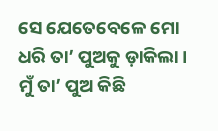ସେ ଯେତେବେଳେ ମୋ ଧରି ତା’ ପୁଅକୁ ଡ଼ାକିଲା । ମୁଁ ତା’ ପୁଅ କିଛି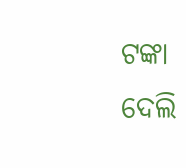ଟଙ୍କା ଦେଲି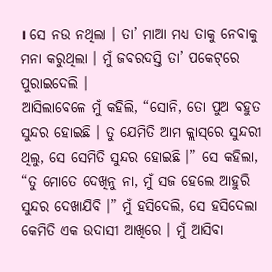। ସେ ନଉ ନଥିଲା । ତା’ ମାଆ ମଧ୍ୟ ତାକୁ ନେବାକୁ ମନା କରୁଥିଲା । ମୁଁ ଜବରଦସ୍ତି ତା’ ପକେଟ୍‌ରେ ପୁରାଇଦେଲି ।
ଆସିଲାବେଳେ ମୁଁ କହିଲି, “ସୋନି, ତୋ ପୁଅ ବହୁତ ସୁନ୍ଦର ହୋଇଛି । ତୁ ଯେମିତି ଆମ କ୍ଲାସ୍‌ରେ ସୁନ୍ଦରୀ ଥିଲୁ, ସେ ସେମିତି ସୁନ୍ଦର ହୋଇଛି ।” ସେ କହିଲା, “ତୁ ମୋତେ ଦେଖିନୁ ନା, ମୁଁ ସଜ ହେଲେ ଆହୁରି ସୁନ୍ଦର ଦେଖାଯିବି ।” ମୁଁ ହସିଦେଲି, ସେ ହସିଦେଲା କେମିତି ଏକ ଉଦାସୀ ଆଖିରେ । ମୁଁ ଆସିବା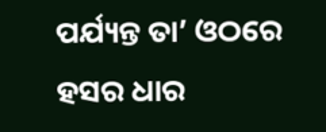ପର୍ଯ୍ୟନ୍ତ ତା’ ଓଠରେ ହସର ଧାର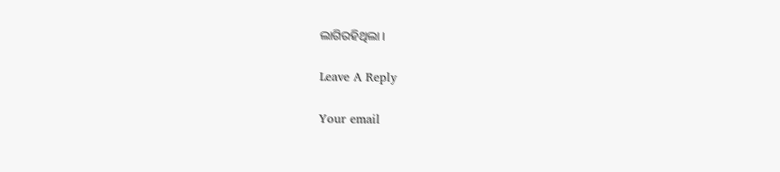ଲାଗିରହିଥିଲା ।

Leave A Reply

Your email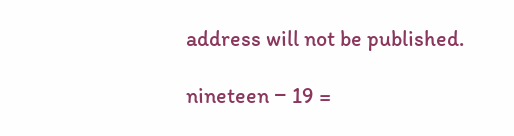address will not be published.

nineteen − 19 =